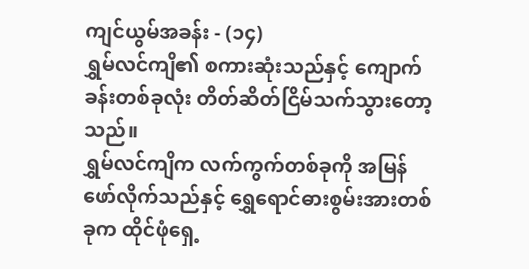ကျင်ယွမ်အခန်း - (၁၄)
ရွှမ်လင်ကျိ၏ စကားဆုံးသည်နှင့် ကျောက်ခန်းတစ်ခုလုံး တိတ်ဆိတ်ငြိမ်သက်သွားတော့သည်။
ရွှမ်လင်ကျိက လက်ကွက်တစ်ခုကို အမြန်ဖော်လိုက်သည်နှင့် ရွှေရောင်ဓားစွမ်းအားတစ်ခုက ထိုင်ဖုံရှေ့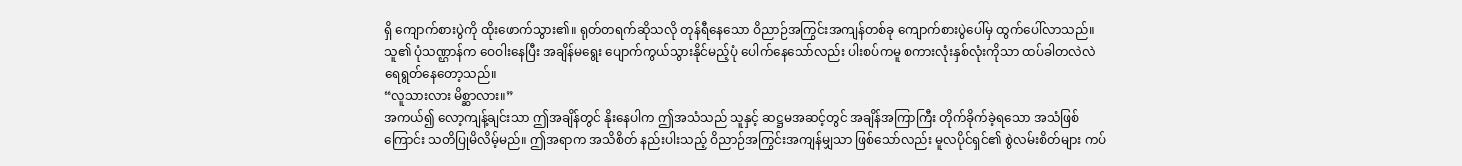ရှိ ကျောက်စားပွဲကို ထိုးဖောက်သွား၏။ ရုတ်တရက်ဆိုသလို တုန်ရီနေသော ဝိညာဉ်အကြွင်းအကျန်တစ်ခု ကျောက်စားပွဲပေါ်မှ ထွက်ပေါ်လာသည်။ သူ၏ ပုံသဏ္ဌာန်က ဝေဝါးနေပြီး အချိန်မရွေး ပျောက်ကွယ်သွားနိုင်မည့်ပုံ ပေါက်နေသော်လည်း ပါးစပ်ကမူ စကားလုံးနှစ်လုံးကိုသာ ထပ်ခါတလဲလဲ ရေရွတ်နေတော့သည်။
“လူသားလား မိစ္ဆာလား။”
အကယ်၍ လော့ကျန့်ချင်းသာ ဤအချိန်တွင် နိုးနေပါက ဤအသံသည် သူနှင့် ဆဋ္ဌမအဆင့်တွင် အချိန်အကြာကြီး တိုက်ခိုက်ခဲ့ရသော အသံဖြစ်ကြောင်း သတိပြုမိလိမ့်မည်။ ဤအရာက အသိစိတ် နည်းပါးသည့် ဝိညာဉ်အကြွင်းအကျန်မျှသာ ဖြစ်သော်လည်း မူလပိုင်ရှင်၏ စွဲလမ်းစိတ်များ ကပ်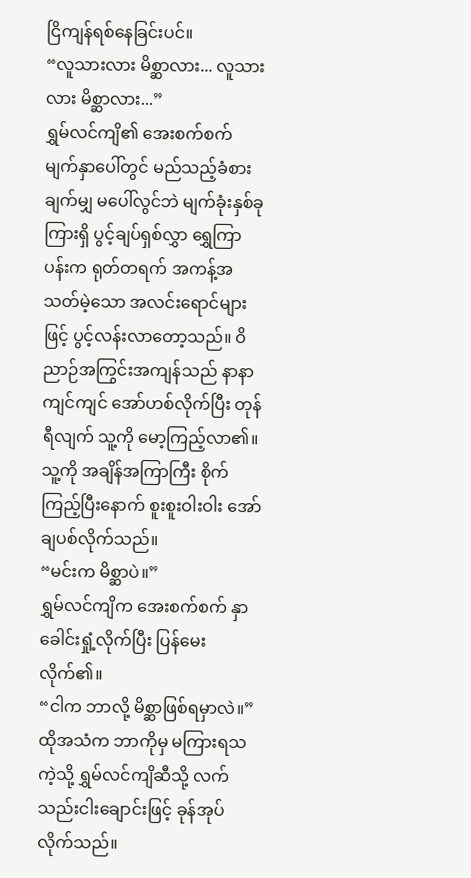ငြိကျန်ရစ်နေခြင်းပင်။
“လူသားလား မိစ္ဆာလား... လူသားလား မိစ္ဆာလား...”
ရွှမ်လင်ကျိ၏ အေးစက်စက် မျက်နှာပေါ်တွင် မည်သည့်ခံစားချက်မျှ မပေါ်လွင်ဘဲ မျက်ခုံးနှစ်ခုကြားရှိ ပွင့်ချပ်ရှစ်လွှာ ရွှေကြာပန်းက ရုတ်တရက် အကန့်အသတ်မဲ့သော အလင်းရောင်များဖြင့် ပွင့်လန်းလာတော့သည်။ ဝိညာဉ်အကြွင်းအကျန်သည် နာနာကျင်ကျင် အော်ဟစ်လိုက်ပြီး တုန်ရီလျက် သူ့ကို မော့ကြည့်လာ၏။ သူ့ကို အချိန်အကြာကြီး စိုက်ကြည့်ပြီးနောက် စူးစူးဝါးဝါး အော်ချပစ်လိုက်သည်။
“မင်းက မိစ္ဆာပဲ။”
ရွှမ်လင်ကျိက အေးစက်စက် နှာခေါင်းရှုံ့လိုက်ပြီး ပြန်မေးလိုက်၏။
“ငါက ဘာလို့ မိစ္ဆာဖြစ်ရမှာလဲ။”
ထိုအသံက ဘာကိုမှ မကြားရသကဲ့သို့ ရွှမ်လင်ကျိဆီသို့ လက်သည်းငါးချောင်းဖြင့် ခုန်အုပ်လိုက်သည်။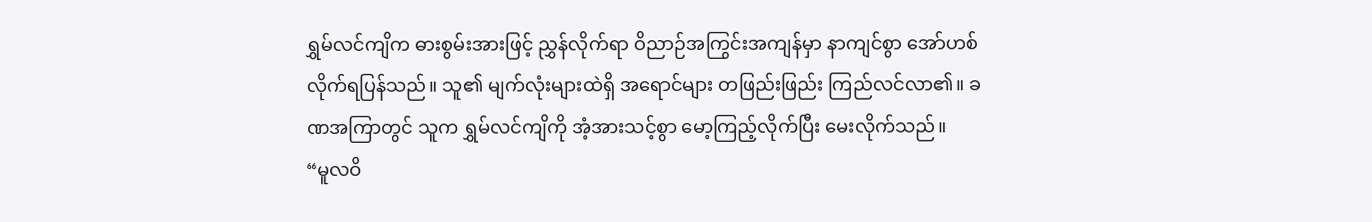ရွှမ်လင်ကျိက ဓားစွမ်းအားဖြင့် ညွှန်လိုက်ရာ ဝိညာဉ်အကြွင်းအကျန်မှာ နာကျင်စွာ အော်ဟစ်လိုက်ရပြန်သည်။ သူ၏ မျက်လုံးများထဲရှိ အရောင်များ တဖြည်းဖြည်း ကြည်လင်လာ၏။ ခဏအကြာတွင် သူက ရွှမ်လင်ကျိကို အံ့အားသင့်စွာ မော့ကြည့်လိုက်ပြီး မေးလိုက်သည်။
“မူလဝိ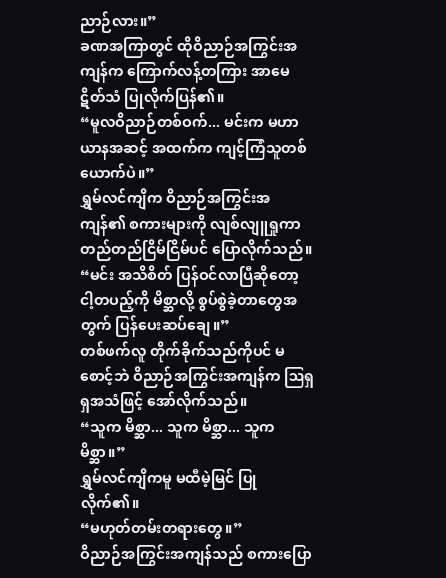ညာဉ်လား။”
ခဏအကြာတွင် ထိုဝိညာဉ်အကြွင်းအကျန်က ကြောက်လန့်တကြား အာမေဋိတ်သံ ပြုလိုက်ပြန်၏။
“မူလဝိညာဉ်တစ်ဝက်... မင်းက မဟာယာနအဆင့် အထက်က ကျင့်ကြံသူတစ်ယောက်ပဲ။”
ရွှမ်လင်ကျိက ဝိညာဉ်အကြွင်းအကျန်၏ စကားများကို လျစ်လျူရှုကာ တည်တည်ငြိမ်ငြိမ်ပင် ပြောလိုက်သည်။
“မင်း အသိစိတ် ပြန်ဝင်လာပြီဆိုတော့ ငါ့တပည့်ကို မိစ္ဆာလို့ စွပ်စွဲခဲ့တာတွေအတွက် ပြန်ပေးဆပ်ချေ။”
တစ်ဖက်လူ တိုက်ခိုက်သည်ကိုပင် မစောင့်ဘဲ ဝိညာဉ်အကြွင်းအကျန်က ဩရှရှအသံဖြင့် အော်လိုက်သည်။
“သူက မိစ္ဆာ... သူက မိစ္ဆာ... သူက မိစ္ဆာ။”
ရွှမ်လင်ကျိကမူ မထီမဲ့မြင် ပြုလိုက်၏။
“မဟုတ်တမ်းတရားတွေ။”
ဝိညာဉ်အကြွင်းအကျန်သည် စကားပြော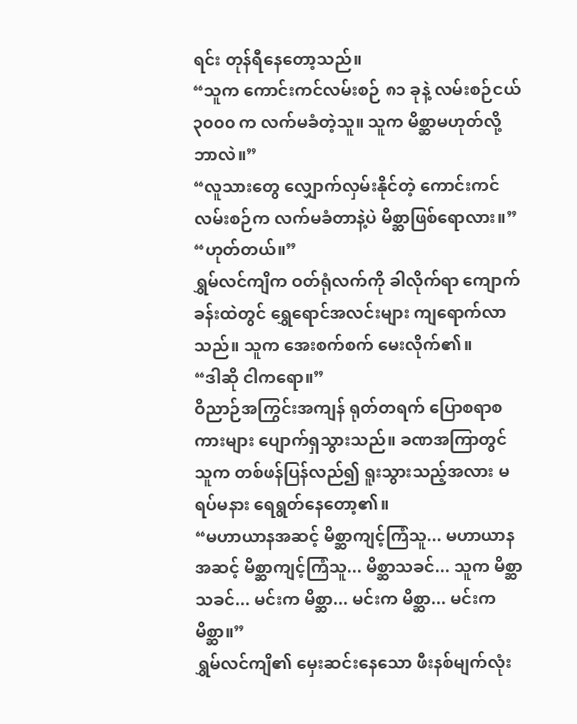ရင်း တုန်ရီနေတော့သည်။
“သူက ကောင်းကင်လမ်းစဉ် ၈၁ ခုနဲ့ လမ်းစဉ်ငယ် ၃၀၀၀ က လက်မခံတဲ့သူ။ သူက မိစ္ဆာမဟုတ်လို့ ဘာလဲ။”
“လူသားတွေ လျှောက်လှမ်းနိုင်တဲ့ ကောင်းကင်လမ်းစဉ်က လက်မခံတာနဲ့ပဲ မိစ္ဆာဖြစ်ရောလား။”
“ဟုတ်တယ်။”
ရွှမ်လင်ကျိက ဝတ်ရုံလက်ကို ခါလိုက်ရာ ကျောက်ခန်းထဲတွင် ရွှေရောင်အလင်းများ ကျရောက်လာသည်။ သူက အေးစက်စက် မေးလိုက်၏။
“ဒါဆို ငါကရော။”
ဝိညာဉ်အကြွင်းအကျန် ရုတ်တရက် ပြောစရာစကားများ ပျောက်ရှသွားသည်။ ခဏအကြာတွင် သူက တစ်ဖန်ပြန်လည်၍ ရူးသွားသည့်အလား မရပ်မနား ရေရွတ်နေတော့၏။
“မဟာယာနအဆင့် မိစ္ဆာကျင့်ကြံသူ... မဟာယာနအဆင့် မိစ္ဆာကျင့်ကြံသူ... မိစ္ဆာသခင်... သူက မိစ္ဆာသခင်... မင်းက မိစ္ဆာ... မင်းက မိစ္ဆာ... မင်းက မိစ္ဆာ။”
ရွှမ်လင်ကျိ၏ မှေးဆင်းနေသော ဖီးနစ်မျက်လုံး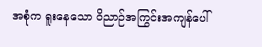အစုံက ရူးနေသော ဝိညာဉ်အကြွင်းအကျန်ပေါ်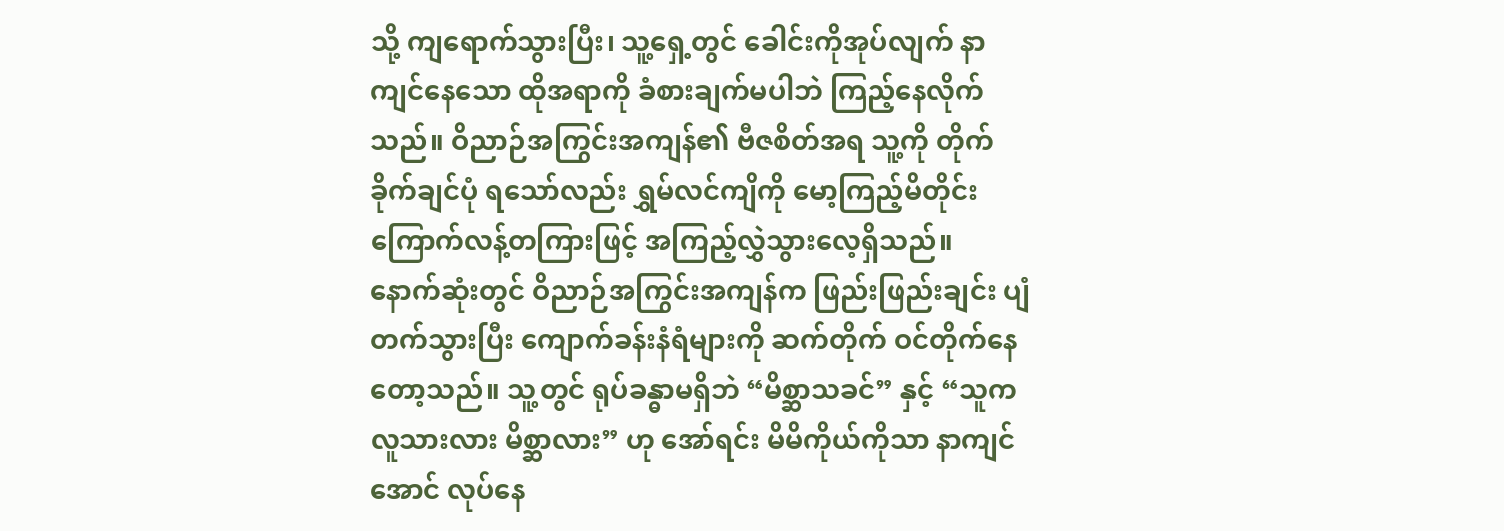သို့ ကျရောက်သွားပြီး၊ သူ့ရှေ့တွင် ခေါင်းကိုအုပ်လျက် နာကျင်နေသော ထိုအရာကို ခံစားချက်မပါဘဲ ကြည့်နေလိုက်သည်။ ဝိညာဉ်အကြွင်းအကျန်၏ ဗီဇစိတ်အရ သူ့ကို တိုက်ခိုက်ချင်ပုံ ရသော်လည်း ရွှမ်လင်ကျိကို မော့ကြည့်မိတိုင်း ကြောက်လန့်တကြားဖြင့် အကြည့်လွှဲသွားလေ့ရှိသည်။
နောက်ဆုံးတွင် ဝိညာဉ်အကြွင်းအကျန်က ဖြည်းဖြည်းချင်း ပျံတက်သွားပြီး ကျောက်ခန်းနံရံများကို ဆက်တိုက် ဝင်တိုက်နေတော့သည်။ သူ့တွင် ရုပ်ခန္ဓာမရှိဘဲ “မိစ္ဆာသခင်” နှင့် “သူက လူသားလား မိစ္ဆာလား” ဟု အော်ရင်း မိမိကိုယ်ကိုသာ နာကျင်အောင် လုပ်နေ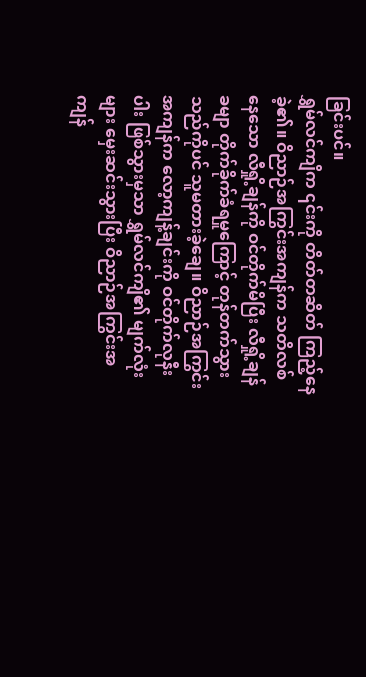ခြင်းပင်။
ရွှမ်လင်ကျိက ၎င်းကို တိတ်တဆိတ် ကြည့်နေခဲ့၏။ ဝိညာဉ်အကြွင်းအကျန်က သတိလစ်နေသော လီရှို့ချန်ကို ဝင်တိုက်မိပြီး လီရှို့ချန်ခမျာ တိုက်ခိုက်ခံရမှုကြောင့် တုန်တက်သွားသည်ကိုပင် သူမတားခဲ့ချေ။ ဝိညာဉ်အကြွင်းအကျန်က လော့ကျန့်ချင်းကို ဝင်တိုက်လုနီးပါး ဖြစ်သွားမှသာ ရွှမ်လင်ကျိ၏ မျက်လုံးများ မှေးဆင်းသွားပြီး ဝိညာဉ်အကြွင်းအကျန်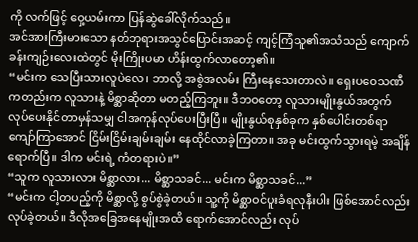ကို လက်ဖြင့် ဝှေ့ယမ်းကာ ပြန်ဆွဲခေါ်လိုက်သည်။
အင်အားကြီးမားသော နတ်ဘုရားအသွင်ပြောင်းအဆင့် ကျင့်ကြံသူ၏အသံသည် ကျောက်ခန်းကျဉ်းလေးထဲတွင် မိုးကြိုးပမာ ဟိန်းထွက်လာတော့၏။
“မင်းက သေပြီးသားလူပဲလေ၊ ဘာလို့ အစွဲအလမ်း ကြီးနေသေးတာလဲ။ ရှေးပဝေသဏီကတည်းက လူသားနဲ့ မိစ္ဆာဆိုတာ မတည့်ကြဘူး။ ဒီဘဝတော့ လူသားမျိုးနွယ်အတွက် လုပ်ပေးနိုင်တာမှန်သမျှ ငါအကုန်လုပ်ပေးပြီးပြီ။ မျိုးနွယ်စုနှစ်ခုက နှစ်ပေါင်းတစ်ရာကျော်ကြာအောင် ငြိမ်းငြိမ်းချမ်းချမ်း နေထိုင်လာခဲ့ကြတာ။ အခု မင်းထွက်သွားရမဲ့ အချိန်ရောက်ပြီ။ ဒါက မင်းရဲ့ ကံတရားပဲ။”
“သူက လူသားလား မိစ္ဆာလား... မိစ္ဆာသခင်... မင်းက မိစ္ဆာသခင်...”
“မင်းက ငါ့တပည့်ကို မိစ္ဆာလို့ စွပ်စွဲခဲ့တယ်။ သူ့ကို မိစ္ဆာဝင်ပူးခံရလုနီးပါး ဖြစ်အောင်လည်း လုပ်ခဲ့တယ်။ ဒီလိုအခြေအနေမျိုးအထိ ရောက်အောင်လည်း လုပ်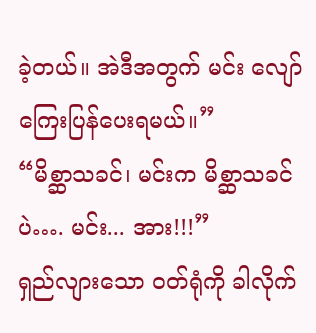ခဲ့တယ်။ အဲဒီအတွက် မင်း လျော်ကြေးပြန်ပေးရမယ်။”
“မိစ္ဆာသခင်၊ မင်းက မိစ္ဆာသခင်ပဲ…. မင်း... အား!!!”
ရှည်လျားသော ဝတ်ရုံကို ခါလိုက်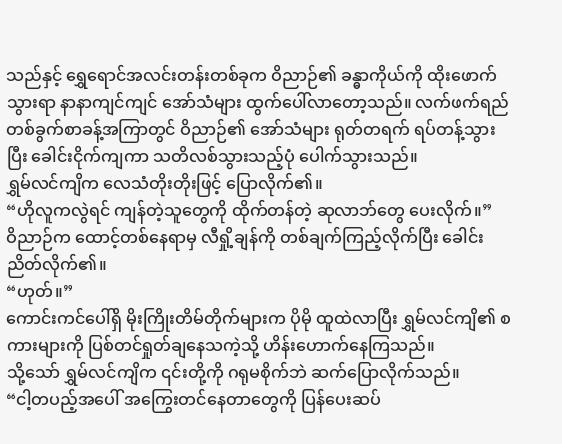သည်နှင့် ရွှေရောင်အလင်းတန်းတစ်ခုက ဝိညာဉ်၏ ခန္ဓာကိုယ်ကို ထိုးဖောက်သွားရာ နာနာကျင်ကျင် အော်သံများ ထွက်ပေါ်လာတော့သည်။ လက်ဖက်ရည်တစ်ခွက်စာခန့်အကြာတွင် ဝိညာဉ်၏ အော်သံများ ရုတ်တရက် ရပ်တန့်သွားပြီး ခေါင်းငိုက်ကျကာ သတိလစ်သွားသည့်ပုံ ပေါက်သွားသည်။
ရွှမ်လင်ကျိက လေသံတိုးတိုးဖြင့် ပြောလိုက်၏။
“ဟိုလူကလွဲရင် ကျန်တဲ့သူတွေကို ထိုက်တန်တဲ့ ဆုလာဘ်တွေ ပေးလိုက်။”
ဝိညာဉ်က ထောင့်တစ်နေရာမှ လီရှို့ချန်ကို တစ်ချက်ကြည့်လိုက်ပြီး ခေါင်းညိတ်လိုက်၏။
“ဟုတ်။”
ကောင်းကင်ပေါ်ရှိ မိုးကြိုးတိမ်တိုက်များက ပိုမို ထူထဲလာပြီး ရွှမ်လင်ကျိ၏ စကားများကို ပြစ်တင်ရှုတ်ချနေသကဲ့သို့ ဟိန်းဟောက်နေကြသည်။
သို့သော် ရွှမ်လင်ကျိက ၎င်းတို့ကို ဂရုမစိုက်ဘဲ ဆက်ပြောလိုက်သည်။
“ငါ့တပည့်အပေါ် အကြွေးတင်နေတာတွေကို ပြန်ပေးဆပ်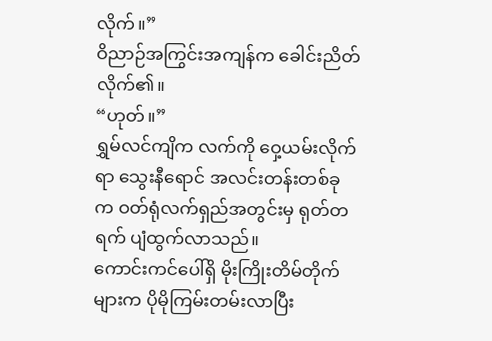လိုက်။”
ဝိညာဉ်အကြွင်းအကျန်က ခေါင်းညိတ်လိုက်၏။
“ဟုတ်။”
ရွှမ်လင်ကျိက လက်ကို ဝှေ့ယမ်းလိုက်ရာ သွေးနီရောင် အလင်းတန်းတစ်ခုက ဝတ်ရုံလက်ရှည်အတွင်းမှ ရုတ်တရက် ပျံထွက်လာသည်။
ကောင်းကင်ပေါ်ရှိ မိုးကြိုးတိမ်တိုက်များက ပိုမိုကြမ်းတမ်းလာပြီး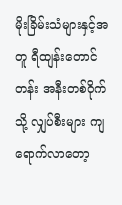မိုးခြိမ်းသံများနှင့်အတူ ရီထျန်းတောင်တန်း အနီးတစ်ဝိုက်သို့ လျှပ်စီးများ ကျရောက်လာတော့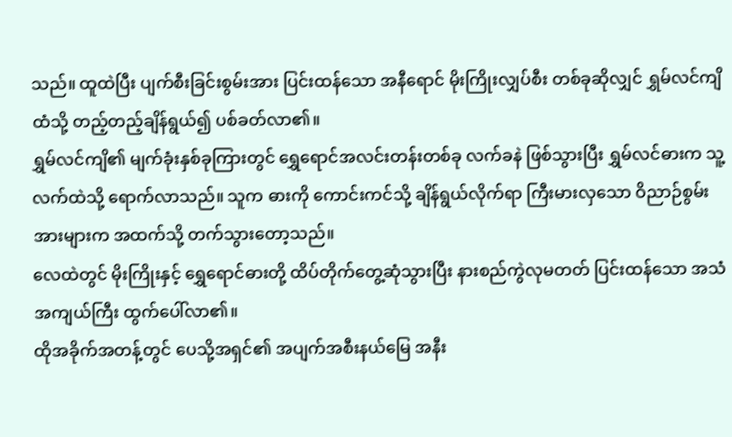သည်။ ထူထဲပြီး ပျက်စီးခြင်းစွမ်းအား ပြင်းထန်သော အနီရောင် မိုးကြိုးလျှပ်စီး တစ်ခုဆိုလျှင် ရွှမ်လင်ကျိထံသို့ တည့်တည့်ချိန်ရွယ်၍ ပစ်ခတ်လာ၏။
ရွှမ်လင်ကျိ၏ မျက်ခုံးနှစ်ခုကြားတွင် ရွှေရောင်အလင်းတန်းတစ်ခု လက်ခနဲ ဖြစ်သွားပြီး ရွှမ်လင်ဓားက သူ့လက်ထဲသို့ ရောက်လာသည်။ သူက ဓားကို ကောင်းကင်သို့ ချိန်ရွယ်လိုက်ရာ ကြီးမားလှသော ဝိညာဉ်စွမ်းအားများက အထက်သို့ တက်သွားတော့သည်။
လေထဲတွင် မိုးကြိုးနှင့် ရွှေရောင်ဓားတို့ ထိပ်တိုက်တွေ့ဆုံသွားပြီး နားစည်ကွဲလုမတတ် ပြင်းထန်သော အသံအကျယ်ကြီး ထွက်ပေါ်လာ၏။
ထိုအခိုက်အတန့်တွင် ပေသို့အရှင်၏ အပျက်အစီးနယ်မြေ အနီး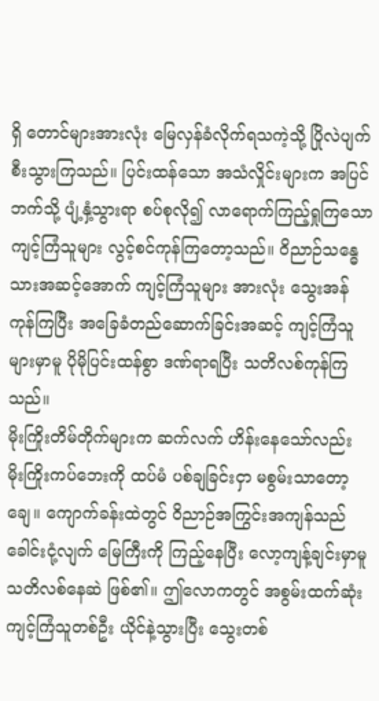ရှိ တောင်များအားလုံး မြေလှန်ခံလိုက်ရသကဲ့သို့ ပြိုလဲပျက်စီးသွားကြသည်။ ပြင်းထန်သော အသံလှိုင်းများက အပြင်ဘက်သို့ ပျံ့နှံ့သွားရာ စပ်စုလို၍ လာရောက်ကြည့်ရှုကြသော ကျင့်ကြံသူများ လွင့်စင်ကုန်ကြတော့သည်။ ဝိညာဉ်သန္ဓေသားအဆင့်အောက် ကျင့်ကြံသူများ အားလုံး သွေးအန်ကုန်ကြပြီး အခြေခံတည်ဆောက်ခြင်းအဆင့် ကျင့်ကြံသူများမှာမူ ပိုမိုပြင်းထန်စွာ ဒဏ်ရာရပြီး သတိလစ်ကုန်ကြသည်။
မိုးကြိုးတိမ်တိုက်များက ဆက်လက် ဟိန်းနေသော်လည်း မိုးကြိုးကပ်ဘေးကို ထပ်မံ ပစ်ချခြင်းငှာ မစွမ်းသာတော့ချေ။ ကျောက်ခန်းထဲတွင် ဝိညာဉ်အကြွင်းအကျန်သည် ခေါင်းငုံ့လျက် မြေကြီးကို ကြည့်နေပြီး လော့ကျန့်ချင်းမှာမူ သတိလစ်နေဆဲ ဖြစ်၏။ ဤလောကတွင် အစွမ်းထက်ဆုံး ကျင့်ကြံသူတစ်ဦး ယိုင်နဲ့သွားပြီး သွေးတစ်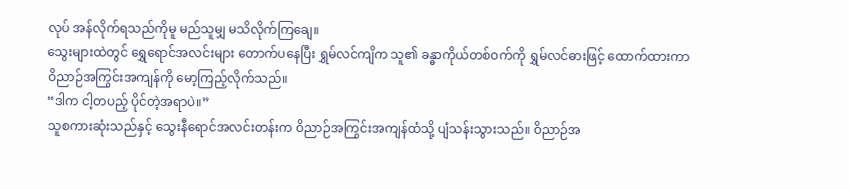လုပ် အန်လိုက်ရသည်ကိုမူ မည်သူမျှ မသိလိုက်ကြချေ။
သွေးများထဲတွင် ရွှေရောင်အလင်းများ တောက်ပနေပြီး ရွှမ်လင်ကျိက သူ၏ ခန္ဓာကိုယ်တစ်ဝက်ကို ရွှမ်လင်ဓားဖြင့် ထောက်ထားကာ ဝိညာဉ်အကြွင်းအကျန်ကို မော့ကြည့်လိုက်သည်။
“ဒါက ငါ့တပည့် ပိုင်တဲ့အရာပဲ။”
သူစကားဆုံးသည်နှင့် သွေးနီရောင်အလင်းတန်းက ဝိညာဉ်အကြွင်းအကျန်ထံသို့ ပျံသန်းသွားသည်။ ဝိညာဉ်အ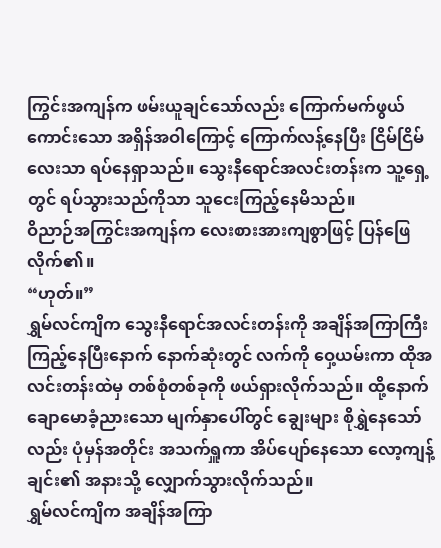ကြွင်းအကျန်က ဖမ်းယူချင်သော်လည်း ကြောက်မက်ဖွယ်ကောင်းသော အရှိန်အဝါကြောင့် ကြောက်လန့်နေပြီး ငြိမ်ငြိမ်လေးသာ ရပ်နေရှာသည်။ သွေးနီရောင်အလင်းတန်းက သူ့ရှေ့တွင် ရပ်သွားသည်ကိုသာ သူငေးကြည့်နေမိသည်။
ဝိညာဉ်အကြွင်းအကျန်က လေးစားအားကျစွာဖြင့် ပြန်ဖြေလိုက်၏။
“ဟုတ်။”
ရွှမ်လင်ကျိက သွေးနီရောင်အလင်းတန်းကို အချိန်အကြာကြီး ကြည့်နေပြီးနောက် နောက်ဆုံးတွင် လက်ကို ဝှေ့ယမ်းကာ ထိုအလင်းတန်းထဲမှ တစ်စုံတစ်ခုကို ဖယ်ရှားလိုက်သည်။ ထို့နောက် ချောမောခံ့ညားသော မျက်နှာပေါ်တွင် ချွေးများ စိုရွှဲနေသော်လည်း ပုံမှန်အတိုင်း အသက်ရှူကာ အိပ်ပျော်နေသော လော့ကျန့်ချင်း၏ အနားသို့ လျှောက်သွားလိုက်သည်။
ရွှမ်လင်ကျိက အချိန်အကြာ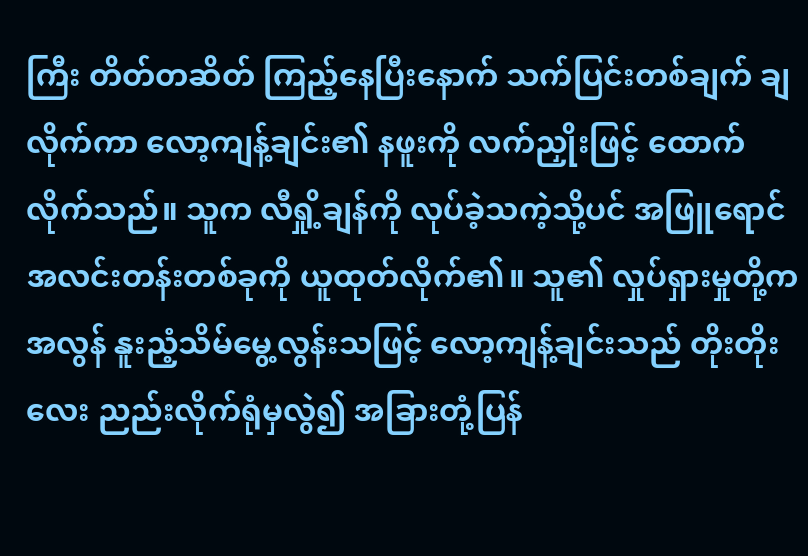ကြီး တိတ်တဆိတ် ကြည့်နေပြီးနောက် သက်ပြင်းတစ်ချက် ချလိုက်ကာ လော့ကျန့်ချင်း၏ နဖူးကို လက်ညှိုးဖြင့် ထောက်လိုက်သည်။ သူက လီရှို့ချန်ကို လုပ်ခဲ့သကဲ့သို့ပင် အဖြူရောင် အလင်းတန်းတစ်ခုကို ယူထုတ်လိုက်၏။ သူ၏ လှုပ်ရှားမှုတို့က အလွန် နူးညံ့သိမ်မွေ့လွန်းသဖြင့် လော့ကျန့်ချင်းသည် တိုးတိုးလေး ညည်းလိုက်ရုံမှလွဲ၍ အခြားတုံ့ပြန်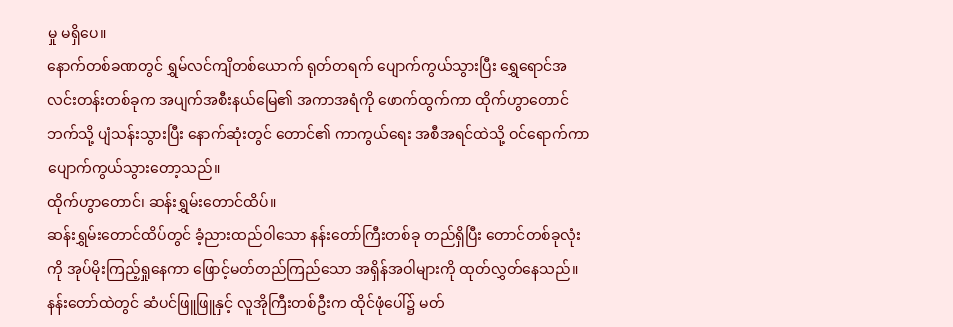မှု မရှိပေ။
နောက်တစ်ခဏတွင် ရွှမ်လင်ကျိတစ်ယောက် ရုတ်တရက် ပျောက်ကွယ်သွားပြီး ရွှေရောင်အလင်းတန်းတစ်ခုက အပျက်အစီးနယ်မြေ၏ အကာအရံကို ဖောက်ထွက်ကာ ထိုက်ဟွာတောင်ဘက်သို့ ပျံသန်းသွားပြီး နောက်ဆုံးတွင် တောင်၏ ကာကွယ်ရေး အစီအရင်ထဲသို့ ဝင်ရောက်ကာ ပျောက်ကွယ်သွားတော့သည်။
ထိုက်ဟွာတောင်၊ ဆန်းရွှမ်းတောင်ထိပ်။
ဆန်းရွှမ်းတောင်ထိပ်တွင် ခံ့ညားထည်ဝါသော နန်းတော်ကြီးတစ်ခု တည်ရှိပြီး တောင်တစ်ခုလုံးကို အုပ်မိုးကြည့်ရှုနေကာ ဖြောင့်မတ်တည်ကြည်သော အရှိန်အဝါများကို ထုတ်လွှတ်နေသည်။ နန်းတော်ထဲတွင် ဆံပင်ဖြူဖြူနှင့် လူအိုကြီးတစ်ဦးက ထိုင်ဖုံပေါ်၌ မတ်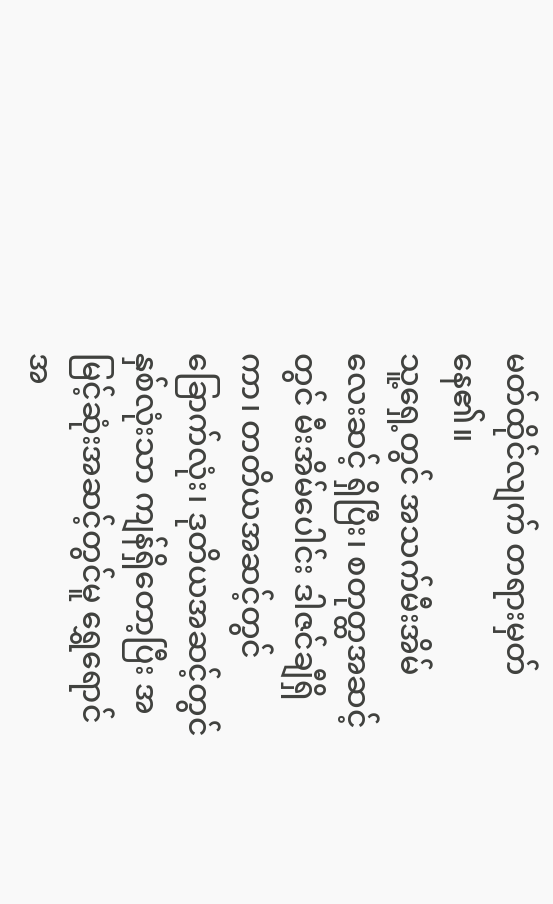မတ်ထိုင်လျက် တရားမှတ်နေ၏။
သူ့ရှေ့တွင် အသက်မီးအိမ် လေးဆင့် ရှိပြီး၊ စတုတ္ထအဆင့်တွင် မီးအိမ်ပေါင်း ဒါဇင်ချီရှိကာ၊ တတိယအဆင့်တွင် ခြောက်လုံး၊ ဒုတိယအဆင့်တွင် နှစ်လုံးသာ ကျန်ရှိတော့ပြီး အမြင့်ဆုံးအဆင့်တွင်မူ ရွှေရောင် အ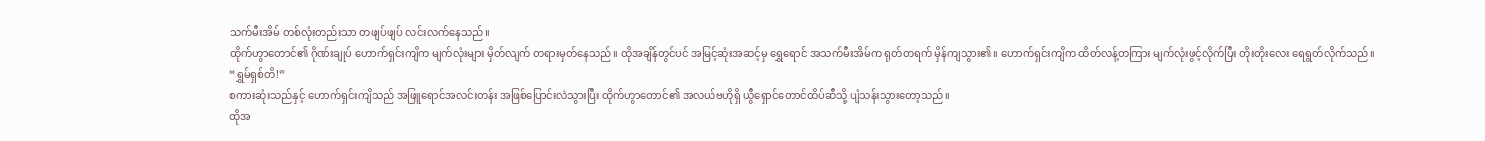သက်မီးအိမ် တစ်လုံးတည်းသာ တဖျပ်ဖျပ် လင်းလက်နေသည်။
ထိုက်ဟွာတောင်၏ ဂိုဏ်းချုပ် ဟောက်ရှင်းကျိက မျက်လုံးများ မှိတ်လျက် တရားမှတ်နေသည်။ ထိုအချိန်တွင်ပင် အမြင့်ဆုံးအဆင့်မှ ရွှေရောင် အသက်မီးအိမ်က ရုတ်တရက် မှိန်ကျသွား၏။ ဟောက်ရှင်းကျိက ထိတ်လန့်တကြား မျက်လုံးဖွင့်လိုက်ပြီး တိုးတိုးလေး ရေရွတ်လိုက်သည်။
“ရွှမ်ရှစ်တိ!”
စကားဆုံးသည်နှင့် ဟောက်ရှင်းကျိသည် အဖြူရောင်အလင်းတန်း အဖြစ်ပြောင်းလဲသွားပြီး ထိုက်ဟွာတောင်၏ အလယ်ဗဟိုရှိ ယွီရှောင်တောင်ထိပ်ဆီသို့ ပျံသန်းသွားတော့သည်။
ထိုအ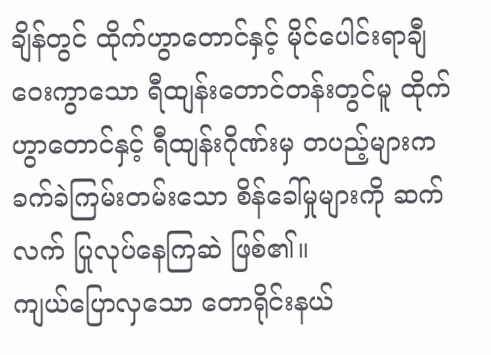ချိန်တွင် ထိုက်ဟွာတောင်နှင့် မိုင်ပေါင်းရာချီ ဝေးကွာသော ရီထျန်းတောင်တန်းတွင်မူ ထိုက်ဟွာတောင်နှင့် ရီထျန်းဂိုဏ်းမှ တပည့်များက ခက်ခဲကြမ်းတမ်းသော စိန်ခေါ်မှုများကို ဆက်လက် ပြုလုပ်နေကြဆဲ ဖြစ်၏။
ကျယ်ပြောလှသော တောရိုင်းနယ်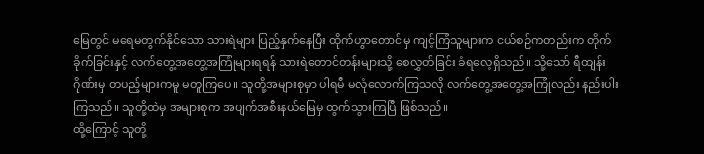မြေတွင် မရေမတွက်နိုင်သော သားရဲများ ပြည့်နှက်နေပြီး ထိုက်ဟွာတောင်မှ ကျင့်ကြံသူများက ငယ်စဉ်ကတည်းက တိုက်ခိုက်ခြင်းနှင့် လက်တွေ့အတွေ့အကြုံများရရန် သားရဲတောင်တန်းများသို့ စေလွှတ်ခြင်း ခံရလေ့ရှိသည်။ သို့သော် ရီထျန်းဂိုဏ်းမှ တပည့်များကမူ မတူကြပေ။ သူတို့အများစုမှာ ပါရမီ မလုံလောက်ကြသလို လက်တွေ့အတွေ့အကြုံလည်း နည်းပါးကြသည်။ သူတို့ထဲမှ အများစုက အပျက်အစီးနယ်မြေမှ ထွက်သွားကြပြီ ဖြစ်သည်။
ထို့ကြောင့် သူတို့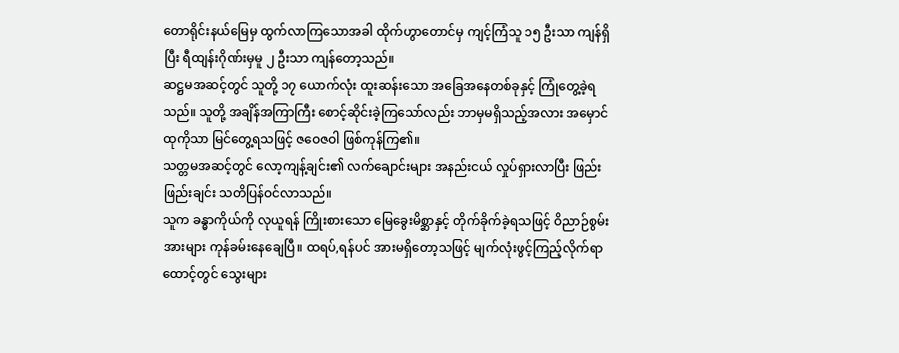တောရိုင်းနယ်မြေမှ ထွက်လာကြသောအခါ ထိုက်ဟွာတောင်မှ ကျင့်ကြံသူ ၁၅ ဦးသာ ကျန်ရှိပြီး ရီထျန်းဂိုဏ်းမှမူ ၂ ဦးသာ ကျန်တော့သည်။
ဆဋ္ဌမအဆင့်တွင် သူတို့ ၁၇ ယောက်လုံး ထူးဆန်းသော အခြေအနေတစ်ခုနှင့် ကြုံတွေ့ခဲ့ရသည်။ သူတို့ အချိန်အကြာကြီး စောင့်ဆိုင်းခဲ့ကြသော်လည်း ဘာမှမရှိသည့်အလား အမှောင်ထုကိုသာ မြင်တွေ့ရသဖြင့် ဇဝေဇဝါ ဖြစ်ကုန်ကြ၏။
သတ္တမအဆင့်တွင် လော့ကျန့်ချင်း၏ လက်ချောင်းများ အနည်းငယ် လှုပ်ရှားလာပြီး ဖြည်းဖြည်းချင်း သတိပြန်ဝင်လာသည်။
သူက ခန္ဓာကိုယ်ကို လုယူရန် ကြိုးစားသော မြေခွေးမိစ္ဆာနှင့် တိုက်ခိုက်ခဲ့ရသဖြင့် ဝိညာဉ်စွမ်းအားများ ကုန်ခမ်းနေချေပြီ။ ထရပ်,ရန်ပင် အားမရှိတော့သဖြင့် မျက်လုံးဖွင့်ကြည့်လိုက်ရာ ထောင့်တွင် သွေးများ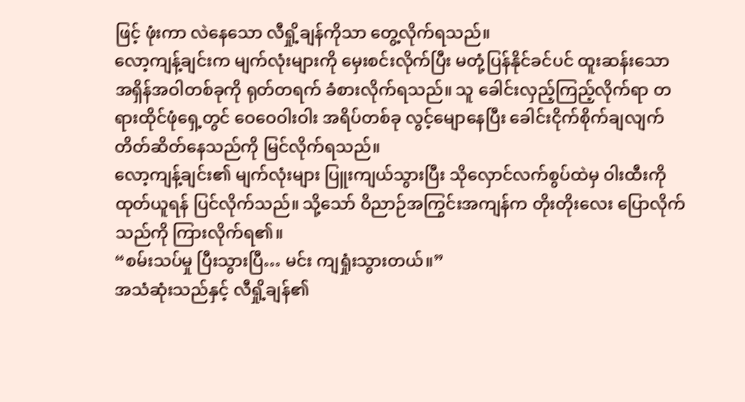ဖြင့် ဖုံးကာ လဲနေသော လီရှို့ချန်ကိုသာ တွေ့လိုက်ရသည်။
လော့ကျန့်ချင်းက မျက်လုံးများကို မှေးစင်းလိုက်ပြီး မတုံ့ပြန်နိုင်ခင်ပင် ထူးဆန်းသော အရှိန်အဝါတစ်ခုကို ရုတ်တရက် ခံစားလိုက်ရသည်။ သူ ခေါင်းလှည့်ကြည့်လိုက်ရာ တရားထိုင်ဖုံရှေ့တွင် ဝေဝေဝါးဝါး အရိပ်တစ်ခု လွင့်မျောနေပြီး ခေါင်းငိုက်စိုက်ချလျက် တိတ်ဆိတ်နေသည်ကို မြင်လိုက်ရသည်။
လော့ကျန့်ချင်း၏ မျက်လုံးများ ပြူးကျယ်သွားပြီး သိုလှောင်လက်စွပ်ထဲမှ ဝါးထီးကို ထုတ်ယူရန် ပြင်လိုက်သည်။ သို့သော် ဝိညာဉ်အကြွင်းအကျန်က တိုးတိုးလေး ပြောလိုက်သည်ကို ကြားလိုက်ရ၏။
“စမ်းသပ်မှု ပြီးသွားပြီ… မင်း ကျရှုံးသွားတယ်။”
အသံဆုံးသည်နှင့် လီရှို့ချန်၏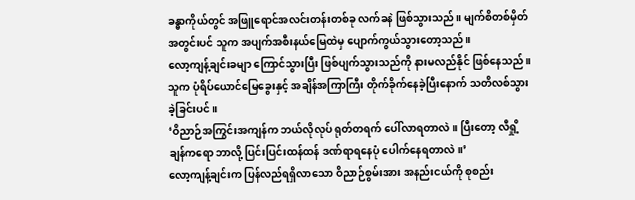ခန္ဓာကိုယ်တွင် အဖြူရောင်အလင်းတန်းတစ်ခု လက်ခနဲ ဖြစ်သွားသည်။ မျက်စိတစ်မှိတ် အတွင်းပင် သူက အပျက်အစီးနယ်မြေထဲမှ ပျောက်ကွယ်သွားတော့သည်။
လော့ကျန့်ချင်းခမျာ ကြောင်သွားပြီး ဖြစ်ပျက်သွားသည်ကို နားမလည်နိုင် ဖြစ်နေသည်။ သူက ပုံရိပ်ယောင်မြေခွေးနှင့် အချိန်အကြာကြီး တိုက်ခိုက်နေခဲ့ပြီးနောက် သတိလစ်သွားခဲ့ခြင်းပင်။
‘ဝိညာဉ်အကြွင်းအကျန်က ဘယ်လိုလုပ် ရုတ်တရက် ပေါ်လာရတာလဲ။ ပြီးတော့ လီရှို့ချန်ကရော ဘာလို့ ပြင်းပြင်းထန်ထန် ဒဏ်ရာရနေပုံ ပေါက်နေရတာလဲ။’
လော့ကျန့်ချင်းက ပြန်လည်ရရှိလာသော ဝိညာဉ်စွမ်းအား အနည်းငယ်ကို စုစည်း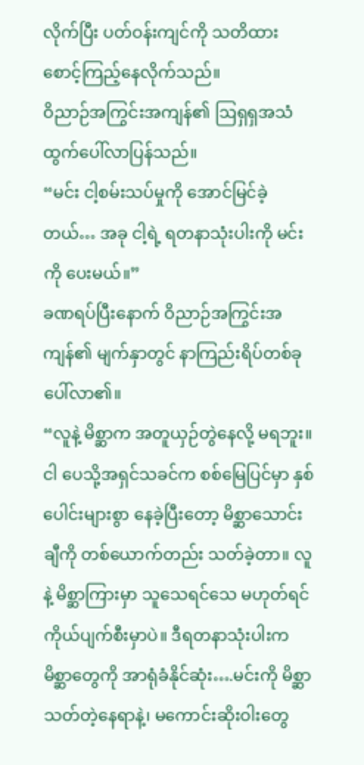လိုက်ပြီး ပတ်ဝန်းကျင်ကို သတိထား စောင့်ကြည့်နေလိုက်သည်။
ဝိညာဉ်အကြွင်းအကျန်၏ ဩရှရှအသံ ထွက်ပေါ်လာပြန်သည်။
“မင်း ငါ့စမ်းသပ်မှုကို အောင်မြင်ခဲ့တယ်… အခု ငါ့ရဲ့ ရတနာသုံးပါးကို မင်းကို ပေးမယ်။”
ခဏရပ်ပြီးနောက် ဝိညာဉ်အကြွင်းအကျန်၏ မျက်နှာတွင် နာကြည်းရိပ်တစ်ခု ပေါ်လာ၏။
“လူနဲ့ မိစ္ဆာက အတူယှဉ်တွဲနေလို့ မရဘူး။ ငါ ပေသို့အရှင်သခင်က စစ်မြေပြင်မှာ နှစ်ပေါင်းများစွာ နေခဲ့ပြီးတော့ မိစ္ဆာသောင်းချီကို တစ်ယောက်တည်း သတ်ခဲ့တာ။ လူနဲ့ မိစ္ဆာကြားမှာ သူသေရင်သေ မဟုတ်ရင် ကိုယ်ပျက်စီးမှာပဲ။ ဒီရတနာသုံးပါးက မိစ္ဆာတွေကို အာရုံခံနိုင်ဆုံး….မင်းကို မိစ္ဆာသတ်တဲ့နေရာနဲ့၊ မကောင်းဆိုးဝါးတွေ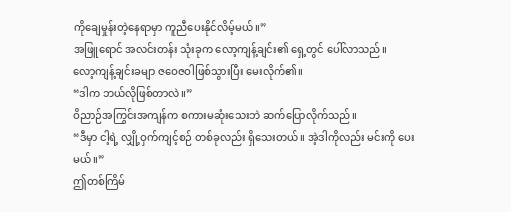ကိုချေမှုန်းတဲ့နေရာမှာ ကူညီပေးနိုင်လိမ့်မယ်။”
အဖြူရောင် အလင်းတန်း သုံးခုက လော့ကျန့်ချင်း၏ ရှေ့တွင် ပေါ်လာသည်။
လော့ကျန့်ချင်းခမျာ ဇဝေဇဝါဖြစ်သွားပြီး မေးလိုက်၏။
“ဒါက ဘယ်လိုဖြစ်တာလဲ။”
ဝိညာဉ်အကြွင်းအကျန်က စကားမဆုံးသေးဘဲ ဆက်ပြောလိုက်သည်။
“ဒီမှာ ငါ့ရဲ့ လျှို့ဝှက်ကျင့်စဉ် တစ်ခုလည်း ရှိသေးတယ်။ အဲ့ဒါကိုလည်း မင်းကို ပေးမယ်။”
ဤတစ်ကြိမ်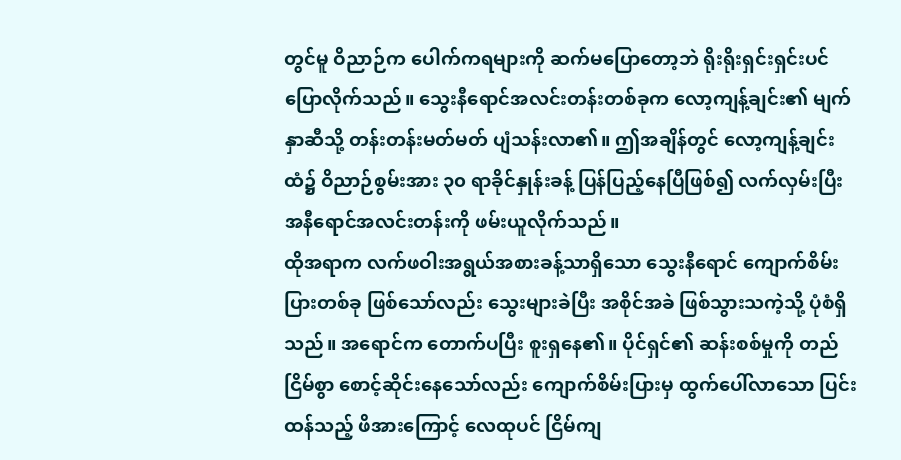တွင်မူ ဝိညာဉ်က ပေါက်ကရများကို ဆက်မပြောတော့ဘဲ ရိုးရိုးရှင်းရှင်းပင် ပြောလိုက်သည်။ သွေးနီရောင်အလင်းတန်းတစ်ခုက လော့ကျန့်ချင်း၏ မျက်နှာဆီသို့ တန်းတန်းမတ်မတ် ပျံသန်းလာ၏။ ဤအချိန်တွင် လော့ကျန့်ချင်းထံ၌ ဝိညာဉ်စွမ်းအား ၃၀ ရာခိုင်နှုန်းခန့် ပြန်ပြည့်နေပြီဖြစ်၍ လက်လှမ်းပြီး အနီရောင်အလင်းတန်းကို ဖမ်းယူလိုက်သည်။
ထိုအရာက လက်ဖဝါးအရွယ်အစားခန့်သာရှိသော သွေးနီရောင် ကျောက်စိမ်းပြားတစ်ခု ဖြစ်သော်လည်း သွေးများခဲပြီး အစိုင်အခဲ ဖြစ်သွားသကဲ့သို့ ပုံစံရှိသည်။ အရောင်က တောက်ပပြီး စူးရှနေ၏။ ပိုင်ရှင်၏ ဆန်းစစ်မှုကို တည်ငြိမ်စွာ စောင့်ဆိုင်းနေသော်လည်း ကျောက်စိမ်းပြားမှ ထွက်ပေါ်လာသော ပြင်းထန်သည့် ဖိအားကြောင့် လေထုပင် ငြိမ်ကျ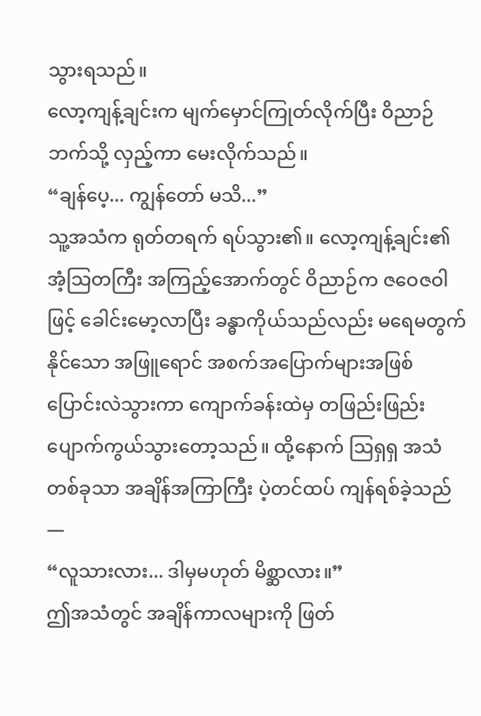သွားရသည်။
လော့ကျန့်ချင်းက မျက်မှောင်ကြုတ်လိုက်ပြီး ဝိညာဉ်ဘက်သို့ လှည့်ကာ မေးလိုက်သည်။
“ချန်ပေ့... ကျွန်တော် မသိ...”
သူ့အသံက ရုတ်တရက် ရပ်သွား၏။ လော့ကျန့်ချင်း၏ အံ့သြတကြီး အကြည့်အောက်တွင် ဝိညာဉ်က ဇဝေဇဝါဖြင့် ခေါင်းမော့လာပြီး ခန္ဓာကိုယ်သည်လည်း မရေမတွက်နိုင်သော အဖြူရောင် အစက်အပြောက်များအဖြစ် ပြောင်းလဲသွားကာ ကျောက်ခန်းထဲမှ တဖြည်းဖြည်း ပျောက်ကွယ်သွားတော့သည်။ ထို့နောက် ဩရှရှ အသံတစ်ခုသာ အချိန်အကြာကြီး ပဲ့တင်ထပ် ကျန်ရစ်ခဲ့သည်—
“လူသားလား... ဒါမှမဟုတ် မိစ္ဆာလား။”
ဤအသံတွင် အချိန်ကာလများကို ဖြတ်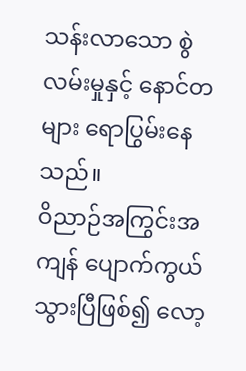သန်းလာသော စွဲလမ်းမှုနှင့် နောင်တများ ရောပြွမ်းနေသည်။
ဝိညာဉ်အကြွင်းအကျန် ပျောက်ကွယ်သွားပြီဖြစ်၍ လော့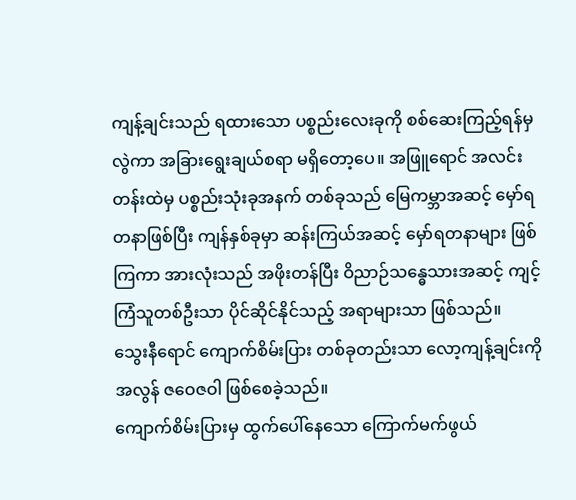ကျန့်ချင်းသည် ရထားသော ပစ္စည်းလေးခုကို စစ်ဆေးကြည့်ရန်မှလွဲကာ အခြားရွေးချယ်စရာ မရှိတော့ပေ။ အဖြူရောင် အလင်းတန်းထဲမှ ပစ္စည်းသုံးခုအနက် တစ်ခုသည် မြေကမ္ဘာအဆင့် မှော်ရတနာဖြစ်ပြီး ကျန်နှစ်ခုမှာ ဆန်းကြယ်အဆင့် မှော်ရတနာများ ဖြစ်ကြကာ အားလုံးသည် အဖိုးတန်ပြီး ဝိညာဉ်သန္ဓေသားအဆင့် ကျင့်ကြံသူတစ်ဦးသာ ပိုင်ဆိုင်နိုင်သည့် အရာများသာ ဖြစ်သည်။
သွေးနီရောင် ကျောက်စိမ်းပြား တစ်ခုတည်းသာ လော့ကျန့်ချင်းကို အလွန် ဇဝေဇဝါ ဖြစ်စေခဲ့သည်။
ကျောက်စိမ်းပြားမှ ထွက်ပေါ်နေသော ကြောက်မက်ဖွယ်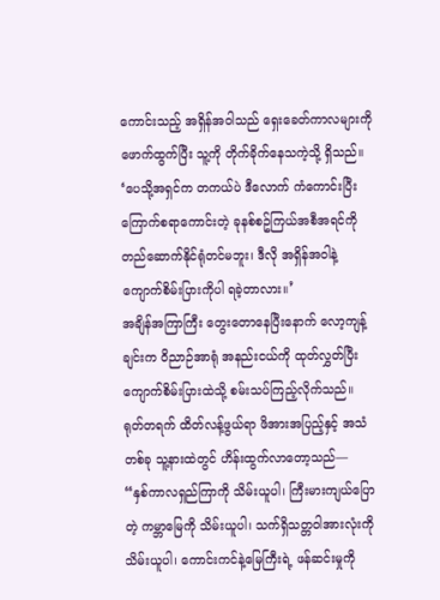ကောင်းသည့် အရှိန်အဝါသည် ရှေးခေတ်ကာလများကို ဖောက်ထွက်ပြီး သူ့ကို တိုက်ခိုက်နေသကဲ့သို့ ရှိသည်။
‘ပေသို့အရှင်က တကယ်ပဲ ဒီလောက် ကံကောင်းပြီး ကြောက်စရာကောင်းတဲ့ ခုနစ်စဥ်ကြယ်အစီအရင်ကို တည်ဆောက်နိုင်ရုံတင်မဘူး၊ ဒီလို အရှိန်အဝါနဲ့ ကျောက်စိမ်းပြားကိုပါ ရခဲ့တာလား။’
အချိန်အကြာကြီး တွေးတောနေပြီးနောက် လော့ကျန့်ချင်းက ဝိညာဉ်အာရုံ အနည်းငယ်ကို ထုတ်လွှတ်ပြီး ကျောက်စိမ်းပြားထဲသို့ စမ်းသပ်ကြည့်လိုက်သည်။
ရုတ်တရက် ထိတ်လန့်ဖွယ်ရာ ဖိအားအပြည့်နှင့် အသံတစ်ခု သူ့နားထဲတွင် ဟိန်းထွက်လာတော့သည်—
“နှစ်ကာလရှည်ကြာကို သိမ်းယူပါ၊ ကြီးမားကျယ်ပြောတဲ့ ကမ္ဘာမြေကို သိမ်းယူပါ၊ သက်ရှိသတ္တဝါအားလုံးကို သိမ်းယူပါ၊ ကောင်းကင်နဲ့မြေကြီးရဲ့ ဖန်ဆင်းမှုကို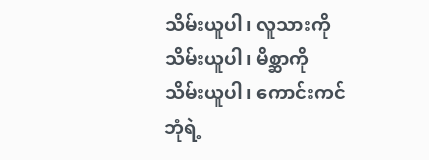သိမ်းယူပါ၊ လူသားကို သိမ်းယူပါ၊ မိစ္ဆာကို သိမ်းယူပါ၊ ကောင်းကင်ဘုံရဲ့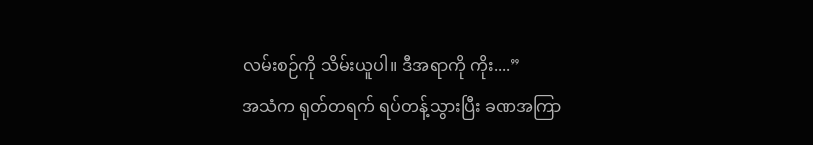လမ်းစဉ်ကို သိမ်းယူပါ။ ဒီအရာကို ကိုး....”
အသံက ရုတ်တရက် ရပ်တန့်သွားပြီး ခဏအကြာ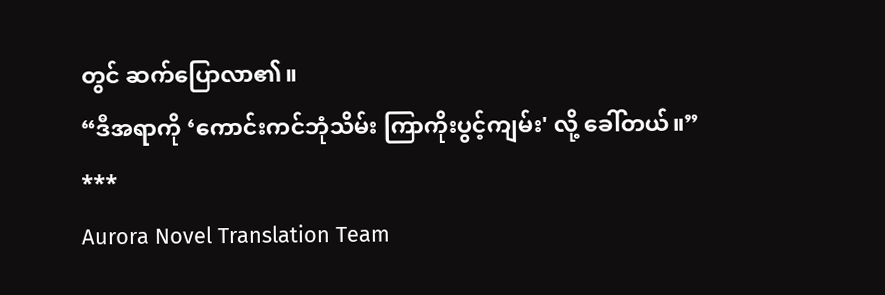တွင် ဆက်ပြောလာ၏။
“ဒီအရာကို ‘ကောင်းကင်ဘုံသိမ်း ကြာကိုးပွင့်ကျမ်း' လို့ ခေါ်တယ်။”
***
Aurora Novel Translation Team